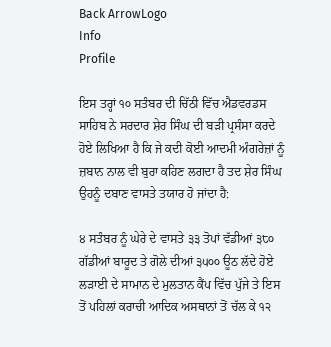Back ArrowLogo
Info
Profile

ਇਸ ਤਰ੍ਹਾਂ ੧੦ ਸਤੰਬਰ ਦੀ ਚਿੱਠੀ ਵਿੱਚ ਐਡਵਰਡਸ ਸਾਹਿਬ ਨੇ ਸਰਦਾਰ ਸ਼ੇਰ ਸਿੰਘ ਦੀ ਬੜੀ ਪ੍ਰਸੰਸਾ ਕਰਦੇ ਹੋਏ ਲਿਖਿਆ ਹੈ ਕਿ ਜੇ ਕਦੀ ਕੋਈ ਆਦਮੀ ਅੰਗਰੇਜ਼ਾਂ ਨੂੰ ਜ਼ਬਾਨ ਨਾਲ ਵੀ ਬੁਰਾ ਕਹਿਣ ਲਗਦਾ ਹੈ ਤਦ ਸ਼ੇਰ ਸਿੰਘ ਉਹਨੂੰ ਦਬਾਣ ਵਾਸਤੇ ਤਯਾਰ ਹੋ ਜਾਂਦਾ ਹੈ:

੪ ਸਤੰਬਰ ਨੂੰ ਘੇਰੇ ਦੇ ਵਾਸਤੇ ੩੩ ਤੋਪਾਂ ਵੱਡੀਆਂ ੩੮੦ ਗੱਡੀਆਂ ਬਾਰੂਦ ਤੇ ਗੋਲੇ ਦੀਆਂ ੩੫੦੦ ਊਠ ਲੱਦੇ ਹੋਏ ਲੜਾਈ ਦੇ ਸਾਮਾਨ ਦੇ ਮੁਲਤਾਨ ਕੈਂਪ ਵਿੱਚ ਪੁੱਜੇ ਤੇ ਇਸ ਤੋਂ ਪਹਿਲਾਂ ਕਰਾਚੀ ਆਦਿਕ ਅਸਥਾਨਾਂ ਤੋਂ ਚੱਲ ਕੇ ੧੨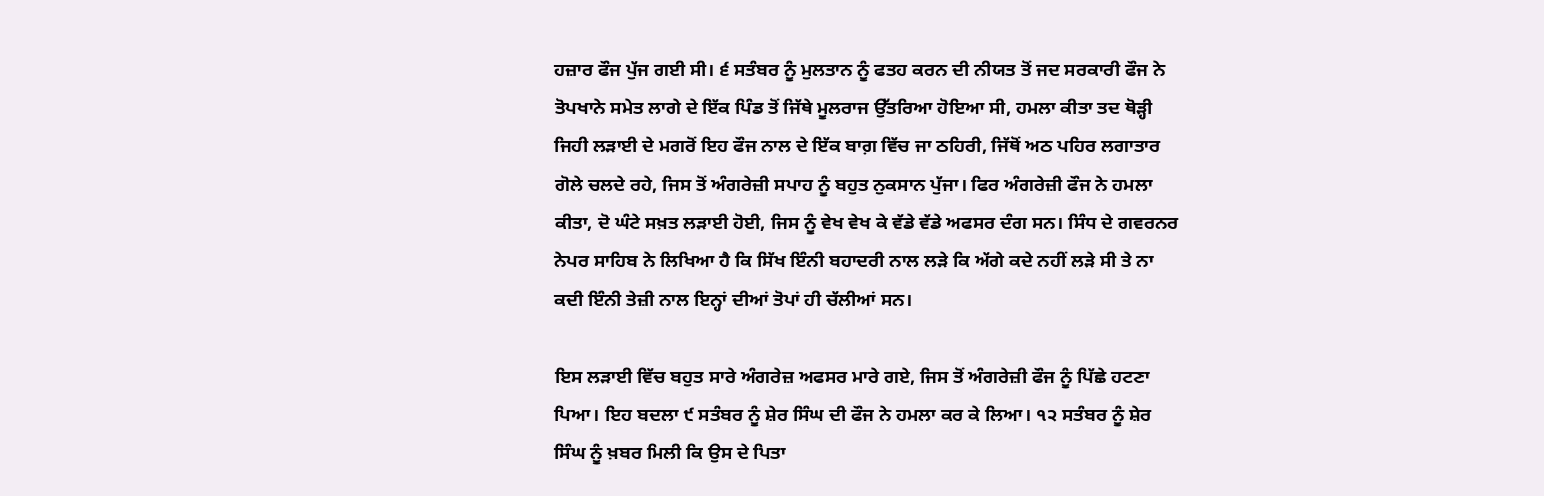ਹਜ਼ਾਰ ਫੌਜ ਪੁੱਜ ਗਈ ਸੀ। ੬ ਸਤੰਬਰ ਨੂੰ ਮੁਲਤਾਨ ਨੂੰ ਫਤਹ ਕਰਨ ਦੀ ਨੀਯਤ ਤੋਂ ਜਦ ਸਰਕਾਰੀ ਫੌਜ ਨੇ ਤੋਪਖਾਨੇ ਸਮੇਤ ਲਾਗੇ ਦੇ ਇੱਕ ਪਿੰਡ ਤੋਂ ਜਿੱਥੇ ਮੂਲਰਾਜ ਉੱਤਰਿਆ ਹੋਇਆ ਸੀ, ਹਮਲਾ ਕੀਤਾ ਤਦ ਥੋੜ੍ਹੀ ਜਿਹੀ ਲੜਾਈ ਦੇ ਮਗਰੋਂ ਇਹ ਫੌਜ ਨਾਲ ਦੇ ਇੱਕ ਬਾਗ਼ ਵਿੱਚ ਜਾ ਠਹਿਰੀ, ਜਿੱਥੋਂ ਅਠ ਪਹਿਰ ਲਗਾਤਾਰ ਗੋਲੇ ਚਲਦੇ ਰਹੇ, ਜਿਸ ਤੋਂ ਅੰਗਰੇਜ਼ੀ ਸਪਾਹ ਨੂੰ ਬਹੁਤ ਨੁਕਸਾਨ ਪੁੱਜਾ। ਫਿਰ ਅੰਗਰੇਜ਼ੀ ਫੌਜ ਨੇ ਹਮਲਾ ਕੀਤਾ, ਦੋ ਘੰਟੇ ਸਖ਼ਤ ਲੜਾਈ ਹੋਈ, ਜਿਸ ਨੂੰ ਵੇਖ ਵੇਖ ਕੇ ਵੱਡੇ ਵੱਡੇ ਅਫਸਰ ਦੰਗ ਸਨ। ਸਿੰਧ ਦੇ ਗਵਰਨਰ ਨੇਪਰ ਸਾਹਿਬ ਨੇ ਲਿਖਿਆ ਹੈ ਕਿ ਸਿੱਖ ਇੰਨੀ ਬਹਾਦਰੀ ਨਾਲ ਲੜੇ ਕਿ ਅੱਗੇ ਕਦੇ ਨਹੀਂ ਲੜੇ ਸੀ ਤੇ ਨਾ ਕਦੀ ਇੰਨੀ ਤੇਜ਼ੀ ਨਾਲ ਇਨ੍ਹਾਂ ਦੀਆਂ ਤੋਪਾਂ ਹੀ ਚੱਲੀਆਂ ਸਨ।

ਇਸ ਲੜਾਈ ਵਿੱਚ ਬਹੁਤ ਸਾਰੇ ਅੰਗਰੇਜ਼ ਅਫਸਰ ਮਾਰੇ ਗਏ, ਜਿਸ ਤੋਂ ਅੰਗਰੇਜ਼ੀ ਫੌਜ ਨੂੰ ਪਿੱਛੇ ਹਟਣਾ ਪਿਆ। ਇਹ ਬਦਲਾ ੯ ਸਤੰਬਰ ਨੂੰ ਸ਼ੇਰ ਸਿੰਘ ਦੀ ਫੌਜ ਨੇ ਹਮਲਾ ਕਰ ਕੇ ਲਿਆ। ੧੨ ਸਤੰਬਰ ਨੂੰ ਸ਼ੇਰ ਸਿੰਘ ਨੂੰ ਖ਼ਬਰ ਮਿਲੀ ਕਿ ਉਸ ਦੇ ਪਿਤਾ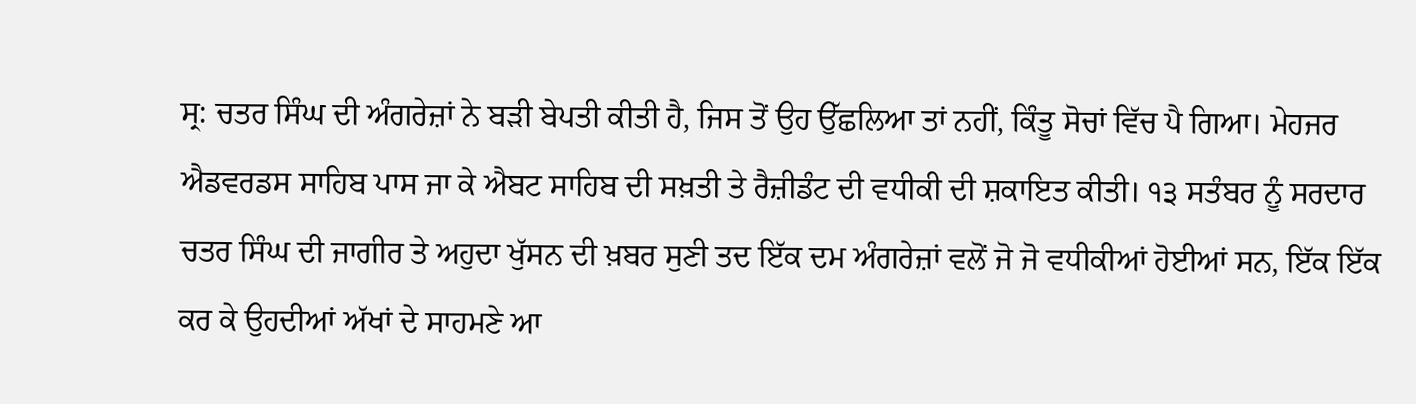ਸ੍ਰ: ਚਤਰ ਸਿੰਘ ਦੀ ਅੰਗਰੇਜ਼ਾਂ ਨੇ ਬੜੀ ਬੇਪਤੀ ਕੀਤੀ ਹੈ, ਜਿਸ ਤੋਂ ਉਹ ਉੱਛਲਿਆ ਤਾਂ ਨਹੀਂ, ਕਿੰਤੂ ਸੋਚਾਂ ਵਿੱਚ ਪੈ ਗਿਆ। ਮੇਹਜਰ ਐਡਵਰਡਸ ਸਾਹਿਬ ਪਾਸ ਜਾ ਕੇ ਐਬਟ ਸਾਹਿਬ ਦੀ ਸਖ਼ਤੀ ਤੇ ਰੈਜ਼ੀਡੰਟ ਦੀ ਵਧੀਕੀ ਦੀ ਸ਼ਕਾਇਤ ਕੀਤੀ। ੧੩ ਸਤੰਬਰ ਨੂੰ ਸਰਦਾਰ ਚਤਰ ਸਿੰਘ ਦੀ ਜਾਗੀਰ ਤੇ ਅਹੁਦਾ ਖੁੱਸਨ ਦੀ ਖ਼ਬਰ ਸੁਣੀ ਤਦ ਇੱਕ ਦਮ ਅੰਗਰੇਜ਼ਾਂ ਵਲੋਂ ਜੋ ਜੋ ਵਧੀਕੀਆਂ ਹੋਈਆਂ ਸਨ, ਇੱਕ ਇੱਕ ਕਰ ਕੇ ਉਹਦੀਆਂ ਅੱਖਾਂ ਦੇ ਸਾਹਮਣੇ ਆ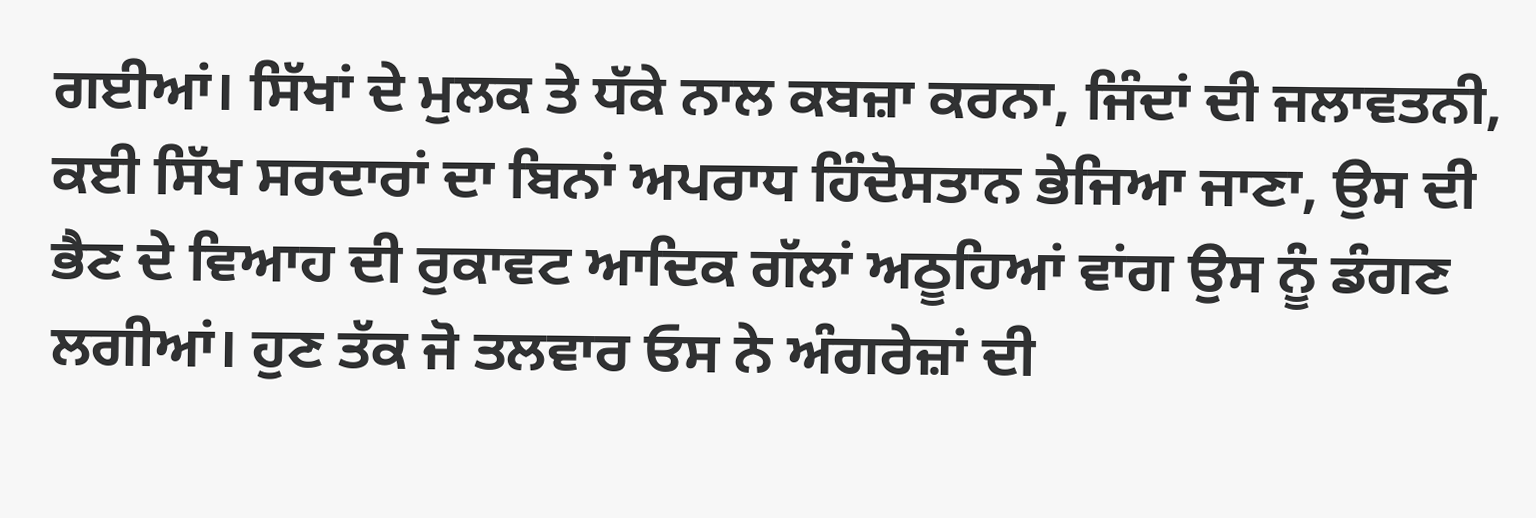ਗਈਆਂ। ਸਿੱਖਾਂ ਦੇ ਮੁਲਕ ਤੇ ਧੱਕੇ ਨਾਲ ਕਬਜ਼ਾ ਕਰਨਾ, ਜਿੰਦਾਂ ਦੀ ਜਲਾਵਤਨੀ, ਕਈ ਸਿੱਖ ਸਰਦਾਰਾਂ ਦਾ ਬਿਨਾਂ ਅਪਰਾਧ ਹਿੰਦੋਸਤਾਨ ਭੇਜਿਆ ਜਾਣਾ, ਉਸ ਦੀ ਭੈਣ ਦੇ ਵਿਆਹ ਦੀ ਰੁਕਾਵਟ ਆਦਿਕ ਗੱਲਾਂ ਅਠੂਹਿਆਂ ਵਾਂਗ ਉਸ ਨੂੰ ਡੰਗਣ ਲਗੀਆਂ। ਹੁਣ ਤੱਕ ਜੋ ਤਲਵਾਰ ਓਸ ਨੇ ਅੰਗਰੇਜ਼ਾਂ ਦੀ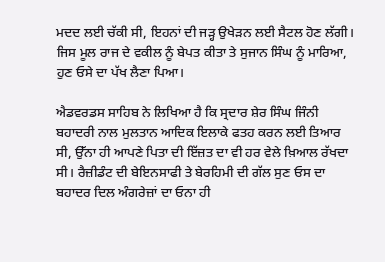ਮਦਦ ਲਈ ਚੱਕੀ ਸੀ, ਇਹਨਾਂ ਦੀ ਜੜ੍ਹ ਉਖੇੜਨ ਲਈ ਸੈਟਲ ਹੋਣ ਲੱਗੀ। ਜਿਸ ਮੂਲ ਰਾਜ ਦੇ ਵਕੀਲ ਨੂੰ ਬੇਪਤ ਕੀਤਾ ਤੇ ਸੁਜਾਨ ਸਿੰਘ ਨੂੰ ਮਾਰਿਆ, ਹੁਣ ਓਸੇ ਦਾ ਪੱਖ ਲੈਣਾ ਪਿਆ।

ਐਡਵਰਡਸ ਸਾਹਿਬ ਨੇ ਲਿਖਿਆ ਹੈ ਕਿ ਸ੍ਰਦਾਰ ਸ਼ੇਰ ਸਿੰਘ ਜਿੰਨੀ ਬਹਾਦਰੀ ਨਾਲ ਮੁਲਤਾਨ ਆਦਿਕ ਇਲਾਕੇ ਫਤਹ ਕਰਨ ਲਈ ਤਿਆਰ ਸੀ, ਉੱਨਾ ਹੀ ਆਪਣੇ ਪਿਤਾ ਦੀ ਇੱਜ਼ਤ ਦਾ ਵੀ ਹਰ ਵੇਲੇ ਖ਼ਿਆਲ ਰੱਖਦਾ ਸੀ। ਰੈਜ਼ੀਡੰਟ ਦੀ ਬੇਇਨਸਾਫੀ ਤੇ ਬੇਰਹਿਮੀ ਦੀ ਗੱਲ ਸੁਣ ਓਸ ਦਾ ਬਹਾਦਰ ਦਿਲ ਅੰਗਰੇਜ਼ਾਂ ਦਾ ਓਨਾ ਹੀ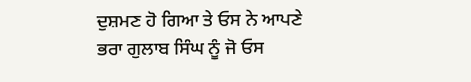ਦੁਸ਼ਮਣ ਹੋ ਗਿਆ ਤੇ ਓਸ ਨੇ ਆਪਣੇ ਭਰਾ ਗੁਲਾਬ ਸਿੰਘ ਨੂੰ ਜੋ ਓਸ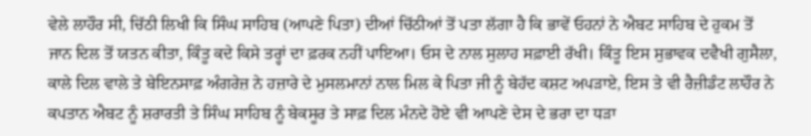ਵੇਲੇ ਲਾਹੌਰ ਸੀ, ਚਿੱਠੀ ਲਿਖੀ ਕਿ ਸਿੰਘ ਸਾਹਿਬ (ਆਪਣੇ ਪਿਤਾ) ਦੀਆਂ ਚਿੱਠੀਆਂ ਤੋਂ ਪਤਾ ਲੱਗਾ ਹੈ ਕਿ ਭਾਵੇਂ ਓਹਨਾਂ ਨੇ ਐਬਟ ਸਾਹਿਬ ਦੇ ਹੁਕਮ ਤੋਂ ਜਾਨ ਦਿਲ ਤੋਂ ਯਤਨ ਕੀਤਾ, ਕਿੰਤੂ ਕਦੇ ਕਿਸੇ ਤਰ੍ਹਾਂ ਦਾ ਫ਼ਰਕ ਨਹੀਂ ਪਾਇਆ। ਓਸ ਦੇ ਨਾਲ ਸੁਲਾਹ ਸਫ਼ਾਈ ਰੱਖੀ। ਕਿੰਤੂ ਇਸ ਸੁਭਾਵਕ ਦਵੈਖੀ ਗੁਸੈਲਾ, ਕਾਲੇ ਦਿਲ ਵਾਲੇ ਤੇ ਬੇਇਨਸਾਫ਼ ਅੰਗਰੇਜ਼ ਨੇ ਹਜ਼ਾਰੇ ਦੇ ਮੁਸਲਮਾਨਾਂ ਨਾਲ ਮਿਲ ਕੇ ਪਿਤਾ ਜੀ ਨੂੰ ਬੇਹੱਦ ਕਸ਼ਟ ਅਪੜਾਏ, ਇਸ ਤੇ ਵੀ ਰੈਜ਼ੀਡੰਟ ਲਾਹੌਰ ਨੇ ਕਪਤਾਨ ਐਬਟ ਨੂੰ ਸ਼ਰਾਰਤੀ ਤੇ ਸਿੰਘ ਸਾਹਿਬ ਨੂੰ ਬੇਕਸੂਰ ਤੇ ਸਾਫ਼ ਦਿਲ ਮੰਨਦੇ ਹੋਏ ਵੀ ਆਪਣੇ ਦੇਸ ਦੇ ਭਰਾ ਦਾ ਧੜਾ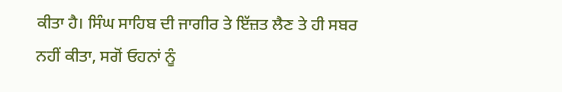ਕੀਤਾ ਹੈ। ਸਿੰਘ ਸਾਹਿਬ ਦੀ ਜਾਗੀਰ ਤੇ ਇੱਜ਼ਤ ਲੈਣ ਤੇ ਹੀ ਸਬਰ ਨਹੀਂ ਕੀਤਾ, ਸਗੋਂ ਓਹਨਾਂ ਨੂੰ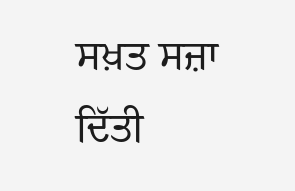ਸਖ਼ਤ ਸਜ਼ਾ ਦਿੱਤੀ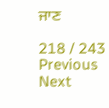ਜਾਣ

218 / 243
Previous
Next